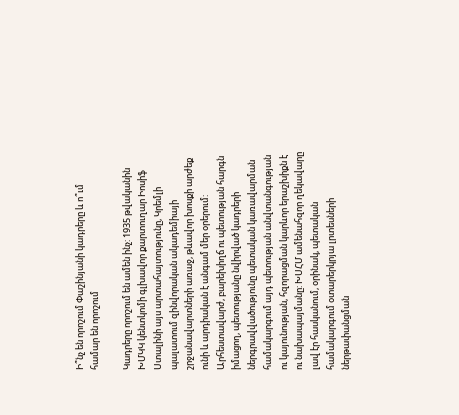Ի՞նչ են որոշում Փաշինյանի կադրերը և ո՞ւմ համար են որոշում

Կադրերը որոշում են ամեն ինչ: 1935 թվականին ԽՄԿԿ կենտկոմի գլխավոր քարտուղար Իոսիֆ Ստալինի այս արտահայտությունը, Կրեմլի պալատում զինվորական ակադեմիայի շրջանավարտների առաջ, թևավոր խոսքի արժեք ունի և արդիական է անգամ մեր օրերում: Արհեստավարժ, բարեխիղճ ու պետության հարգն իմացող, պետությանը նվիրված կադրերի ներգրավվածությունը պետական կառավարման համակարգում այդ պետության անվտանգության ու կայունության, հզորացման կարևոր երաշխիքն է ու նախապայմանը: ԽՍՀՄ ամենահզոր ղեկավարը լավ էր հասկանում, օրինակ, պետական համակարգում օտարերկրյա լրտեսների ներթափանցման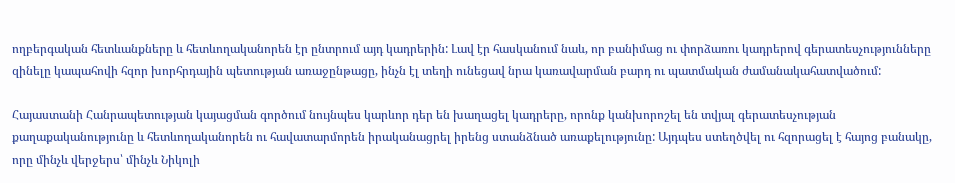ողբերգական հետևանքները և հետևողականորեն էր ընտրում այդ կադրերին: Լավ էր հասկանում նաև, որ բանիմաց ու փորձառու կադրերով գերատեսչությունները զինելը կապահովի հզոր խորհրդային պետության առաջընթացը, ինչն էլ տեղի ունեցավ նրա կառավարման բարդ ու պատմական ժամանակահատվածում:

Հայաստանի Հանրապետության կայացման գործում նույնպես կարևոր դեր են խաղացել կադրերը, որոնք կանխորոշել են տվյալ գերատեսչության քաղաքականությունը և հետևողականորեն ու հավատարմորեն իրականացրել իրենց ստանձնած առաքելությունը: Այդպես ստեղծվել ու հզորացել է հայոց բանակը, որը մինչև վերջերս՝ մինչև Նիկոլի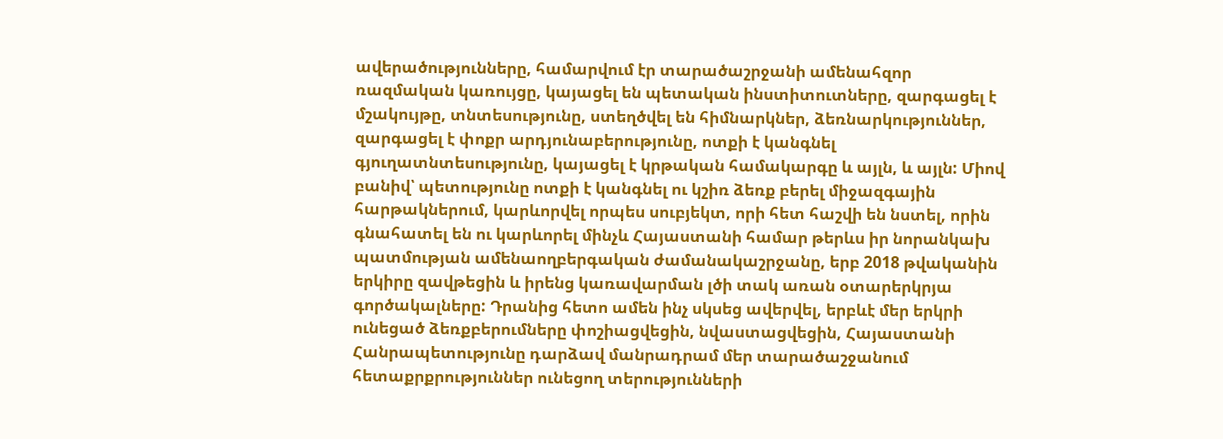ավերածությունները, համարվում էր տարածաշրջանի ամենահզոր ռազմական կառույցը, կայացել են պետական ինստիտուտները, զարգացել է մշակույթը, տնտեսությունը, ստեղծվել են հիմնարկներ, ձեռնարկություններ, զարգացել է փոքր արդյունաբերությունը, ոտքի է կանգնել գյուղատնտեսությունը, կայացել է կրթական համակարգը և այլն, և այլն: Միով բանիվ՝ պետությունը ոտքի է կանգնել ու կշիռ ձեռք բերել միջազգային հարթակներում, կարևորվել որպես սուբյեկտ, որի հետ հաշվի են նստել, որին գնահատել են ու կարևորել մինչև Հայաստանի համար թերևս իր նորանկախ պատմության ամենաողբերգական ժամանակաշրջանը, երբ 2018 թվականին երկիրը զավթեցին և իրենց կառավարման լծի տակ առան օտարերկրյա գործակալները: Դրանից հետո ամեն ինչ սկսեց ավերվել, երբևէ մեր երկրի ունեցած ձեռքբերումները փոշիացվեցին, նվաստացվեցին, Հայաստանի Հանրապետությունը դարձավ մանրադրամ մեր տարածաշջանում հետաքրքրություններ ունեցող տերությունների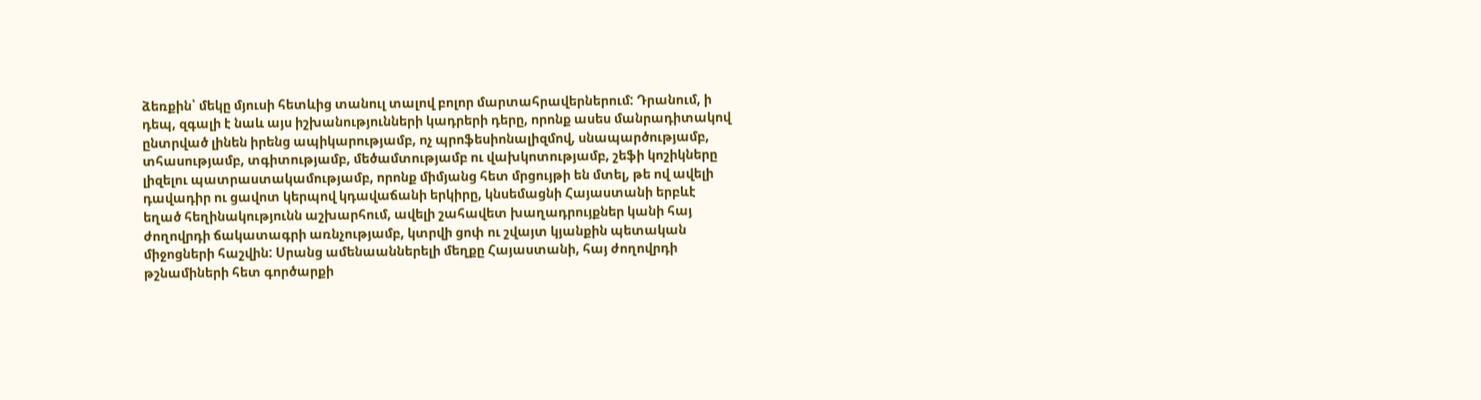ձեռքին՝ մեկը մյուսի հետևից տանուլ տալով բոլոր մարտահրավերներում: Դրանում, ի դեպ, զգալի է նաև այս իշխանությունների կադրերի դերը, որոնք ասես մանրադիտակով ընտրված լինեն իրենց ապիկարությամբ, ոչ պրոֆեսիոնալիզմով, սնապարծությամբ, տհասությամբ, տգիտությամբ, մեծամտությամբ ու վախկոտությամբ, շեֆի կոշիկները լիզելու պատրաստակամությամբ, որոնք միմյանց հետ մրցույթի են մտել, թե ով ավելի դավադիր ու ցավոտ կերպով կդավաճանի երկիրը, կնսեմացնի Հայաստանի երբևէ եղած հեղինակությունն աշխարհում, ավելի շահավետ խաղադրույքներ կանի հայ ժողովրդի ճակատագրի առնչությամբ, կտրվի ցոփ ու շվայտ կյանքին պետական միջոցների հաշվին: Սրանց ամենաաններելի մեղքը Հայաստանի, հայ ժողովրդի թշնամիների հետ գործարքի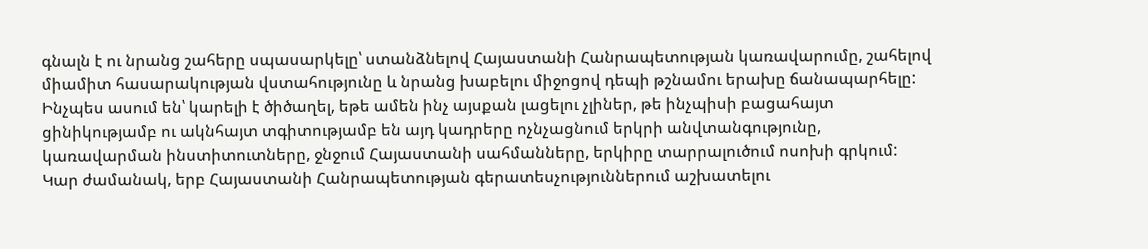գնալն է ու նրանց շահերը սպասարկելը՝ ստանձնելով Հայաստանի Հանրապետության կառավարումը, շահելով միամիտ հասարակության վստահությունը և նրանց խաբելու միջոցով դեպի թշնամու երախը ճանապարհելը: Ինչպես ասում են՝ կարելի է ծիծաղել, եթե ամեն ինչ այսքան լացելու չլիներ, թե ինչպիսի բացահայտ ցինիկությամբ ու ակնհայտ տգիտությամբ են այդ կադրերը ոչնչացնում երկրի անվտանգությունը, կառավարման ինստիտուտները, ջնջում Հայաստանի սահմանները, երկիրը տարրալուծում ոսոխի գրկում: Կար ժամանակ, երբ Հայաստանի Հանրապետության գերատեսչություններում աշխատելու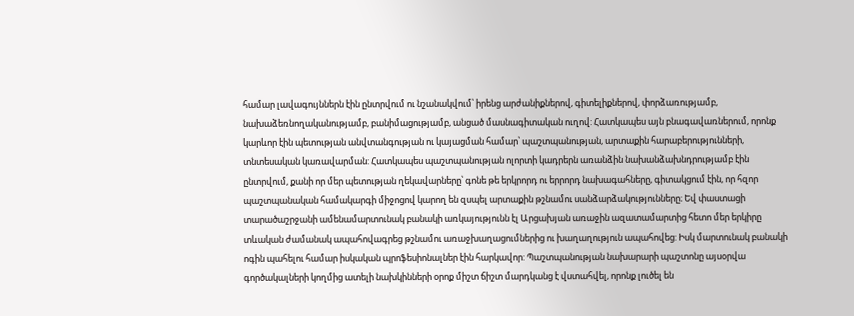համար լավագույններն էին ընտրվում ու նշանակվում՝ իրենց արժանիքներով, գիտելիքներով, փորձառությամբ, նախաձեռնողականությամբ, բանիմացությամբ, անցած մասնագիտական ուղով: Հատկապես այն բնագավառներում, որոնք կարևոր էին պետության անվտանգության ու կայացման համար՝ պաշտպանության, արտաքին հարաբերությունների, տնտեսական կառավարման: Հատկապես պաշտպանության ոլորտի կադրերն առանձին նախանձախնդրությամբ էին ընտրվում, քանի որ մեր պետության ղեկավարները՝ գոնե թե երկրորդ ու երրորդ նախագահները, գիտակցում էին, որ հզոր պաշտպանական համակարգի միջոցով կարող են զսպել արտաքին թշնամու սանձարձակությունները։ Եվ փաստացի տարածաշրջանի ամենամարտունակ բանակի առկայությունն էլ Արցախյան առաջին ազատամարտից հետո մեր երկիրը տևական ժամանակ ապահովագրեց թշնամու առաջխաղացումներից ու խաղաղություն ապահովեց: Իսկ մարտունակ բանակի ոգին պահելու համար իսկական պրոֆեսիոնալներ էին հարկավոր: Պաշտպանության նախարարի պաշտոնը այսօրվա գործակալների կողմից ատելի նախկինների օրոք միշտ ճիշտ մարդկանց է վստահվել, որոնք լուծել են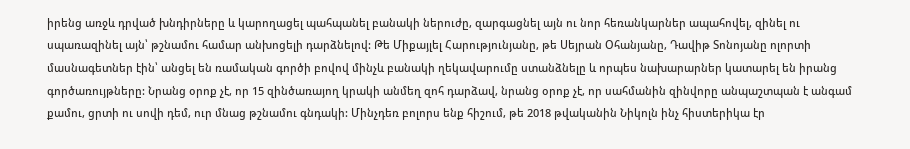իրենց առջև դրված խնդիրները և կարողացել պահպանել բանակի ներուժը, զարգացնել այն ու նոր հեռանկարներ ապահովել, զինել ու սպառազինել այն՝ թշնամու համար անխոցելի դարձնելով: Թե Միքայլել Հարությունյանը, թե Սեյրան Օհանյանը, Դավիթ Տոնոյանը ոլորտի մասնագետներ էին՝ անցել են ռամական գործի բովով մինչև բանակի ղեկավարումը ստանձնելը և որպես նախարարներ կատարել են իրանց գործառույթները: Նրանց օրոք չէ, որ 15 զինծառայող կրակի անմեղ զոհ դարձավ, նրանց օրոք չէ, որ սահմանին զինվորը անպաշտպան է անգամ քամու, ցրտի ու սովի դեմ, ուր մնաց թշնամու գնդակի: Մինչդեռ բոլորս ենք հիշում, թե 2018 թվականին Նիկոլն ինչ հիստերիկա էր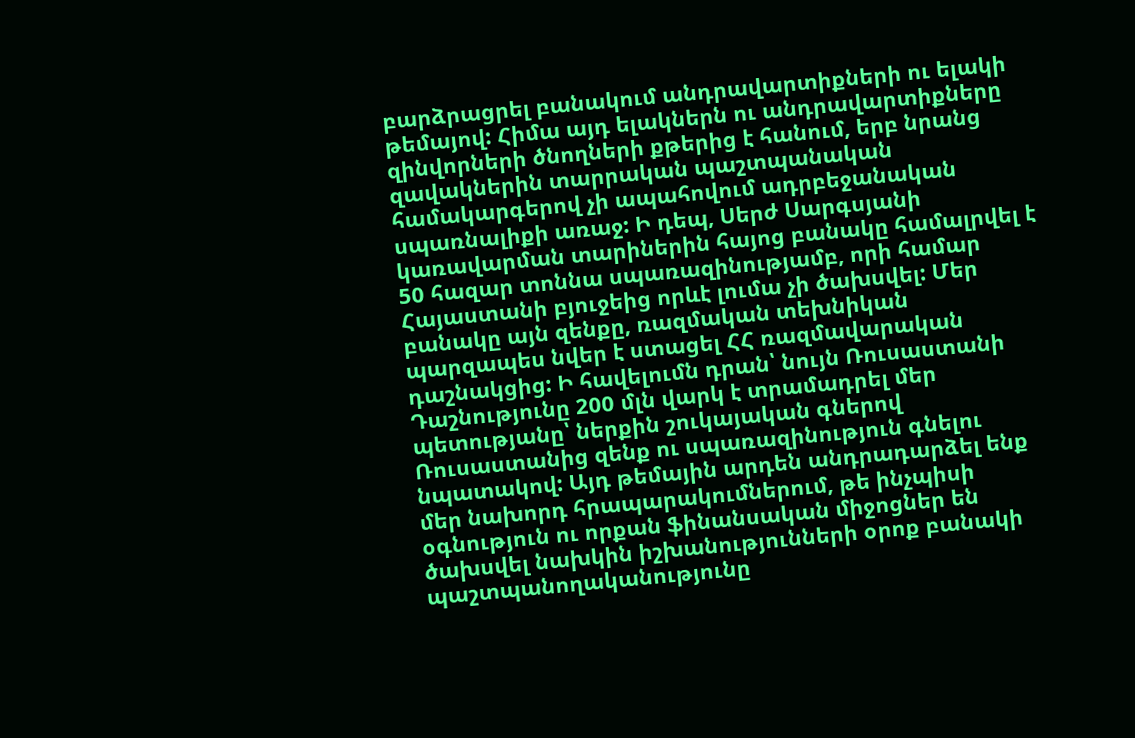բարձրացրել բանակում անդրավարտիքների ու ելակի թեմայով: Հիմա այդ ելակներն ու անդրավարտիքները զինվորների ծնողների քթերից է հանում, երբ նրանց զավակներին տարրական պաշտպանական համակարգերով չի ապահովում ադրբեջանական սպառնալիքի առաջ: Ի դեպ, Սերժ Սարգսյանի կառավարման տարիներին հայոց բանակը համալրվել է 50 հազար տոննա սպառազինությամբ, որի համար Հայաստանի բյուջեից որևէ լումա չի ծախսվել: Մեր բանակը այն զենքը, ռազմական տեխնիկան պարզապես նվեր է ստացել ՀՀ ռազմավարական դաշնակցից: Ի հավելումն դրան՝ նույն Ռուսաստանի Դաշնությունը 200 մլն վարկ է տրամադրել մեր պետությանը՝ ներքին շուկայական գներով Ռուսաստանից զենք ու սպառազինություն գնելու նպատակով: Այդ թեմային արդեն անդրադարձել ենք մեր նախորդ հրապարակումներում, թե ինչպիսի օգնություն ու որքան ֆինանսական միջոցներ են ծախսվել նախկին իշխանությունների օրոք բանակի պաշտպանողականությունը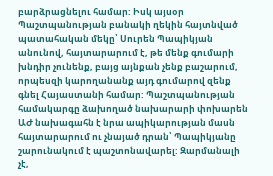բարձրացնելու համար: Իսկ այսօր Պաշտպանության բանակի ղեկին հայտնված պատահական մեկը՝ Սուրեն Պապիկյան անունով, հայտարարում է, թե մենք գումարի խնդիր չունենք, բայց այնքան չենք բաշարում, որպեսզի կարողանանք այդ գումարով զենք գնել Հայաստանի համար: Պաշտպանության համակարգը ձախողած նախարարի փոխարեն ԱԺ նախագահն է նրա ապիկարության մասն հայտարարում ու չնայած դրան՝ Պապիկյանը շարունակում է պաշտոնավարել: Զարմանալի չէ,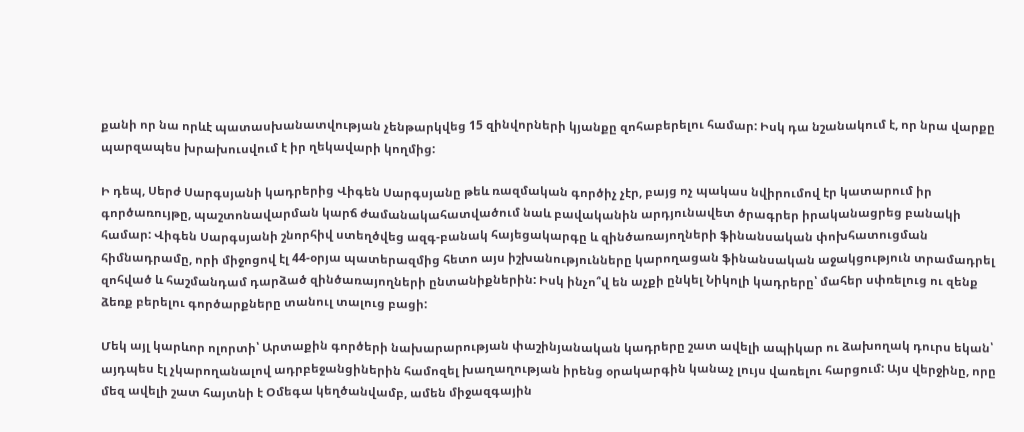քանի որ նա որևէ պատասխանատվության չենթարկվեց 15 զինվորների կյանքը զոհաբերելու համար: Իսկ դա նշանակում է, որ նրա վարքը պարզապես խրախուսվում է իր ղեկավարի կողմից:

Ի դեպ, Սերժ Սարգսյանի կադրերից Վիգեն Սարգսյանը թեև ռազմական գործիչ չէր, բայց ոչ պակաս նվիրումով էր կատարում իր գործառույթը, պաշտոնավարման կարճ ժամանակահատվածում նաև բավականին արդյունավետ ծրագրեր իրականացրեց բանակի համար: Վիգեն Սարգսյանի շնորհիվ ստեղծվեց ազգ-բանակ հայեցակարգը և զինծառայողների ֆինանսական փոխհատուցման հիմնադրամը, որի միջոցով էլ 44-օրյա պատերազմից հետո այս իշխանությունները կարողացան ֆինանսական աջակցություն տրամադրել զոհված և հաշմանդամ դարձած զինծառայողների ընտանիքներին: Իսկ ինչո՞վ են աչքի ընկել Նիկոլի կադրերը՝ մահեր սփռելուց ու զենք ձեռք բերելու գործարքները տանուլ տալուց բացի:

Մեկ այլ կարևոր ոլորտի՝ Արտաքին գործերի նախարարության փաշինյանական կադրերը շատ ավելի ապիկար ու ձախողակ դուրս եկան՝ այդպես էլ չկարողանալով ադրբեջանցիներին համոզել խաղաղության իրենց օրակարգին կանաչ լույս վառելու հարցում: Այս վերջինը, որը մեզ ավելի շատ հայտնի է Օմեգա կեղծանվամբ, ամեն միջազգային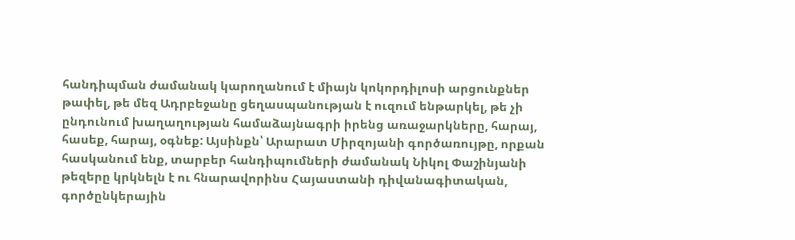հանդիպման ժամանակ կարողանում է միայն կոկորդիլոսի արցունքներ թափել, թե մեզ Ադրբեջանը ցեղասպանության է ուզում ենթարկել, թե չի ընդունում խաղաղության համաձայնագրի իրենց առաջարկները, հարայ, հասեք, հարայ, օգնեք: Այսինքն՝ Արարատ Միրզոյանի գործառույթը, որքան հասկանում ենք, տարբեր հանդիպումների ժամանակ Նիկոլ Փաշինյանի թեզերը կրկնելն է ու հնարավորինս Հայաստանի դիվանագիտական, գործընկերային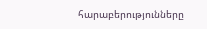հարաբերությունները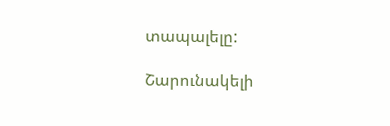տապալելը:

Շարունակելի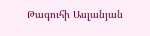Թագուհի Ասլանյան